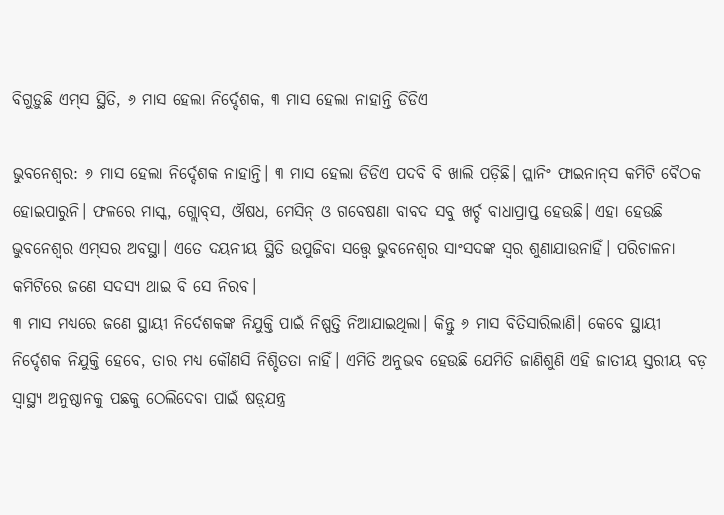ବିଗୁଡ଼ୁଛି ଏମ୍‌ସ ସ୍ଥିତି, ୬ ମାସ ହେଲା ନିର୍ଦ୍ଦେଶକ, ୩ ମାସ ହେଲା ନାହାନ୍ତି ଡିଡିଏ

ଭୁବନେଶ୍ବର: ୬ ମାସ ହେଲା ନିର୍ଦ୍ଦେଶକ ନାହାନ୍ତି। ୩ ମାସ ହେଲା ଡିଡିଏ ପଦବି ବି ଖାଲି ପଡ଼ିଛି। ପ୍ଲାନିଂ ଫାଇନାନ୍‌ସ କମିଟି ବୈଠକ ହୋଇପାରୁନି। ଫଳରେ ମାସ୍କ, ଗ୍ଲୋବ୍‌ସ, ଔଷଧ, ମେସିନ୍‌ ଓ ଗବେଷଣା ବାବଦ ସବୁ ଖର୍ଚ୍ଚ ବାଧାପ୍ରାପ୍ତ ହେଉଛି। ଏହା ହେଉଛି ଭୁବନେଶ୍ବର ଏମ୍‌ସର ଅବସ୍ଥା। ଏତେ ଦୟନୀୟ ସ୍ଥିତି ଉପୁଜିବା ସତ୍ତ୍ବେ ଭୁବନେଶ୍ବର ସାଂସଦଙ୍କ ସ୍ବର ଶୁଣାଯାଉନାହିଁ। ପରିଚାଳନା କମିଟିରେ ଜଣେ ସଦସ୍ୟ ଥାଇ ବି ସେ ନିରବ।
୩ ମାସ ମଧ୍ୟରେ ଜଣେ ସ୍ଥାୟୀ ନିର୍ଦେଶକଙ୍କ ନିଯୁକ୍ତି ପାଇଁ ନିଷ୍ପତ୍ତି ନିଆଯାଇଥିଲା। କିନ୍ତୁ ୬ ମାସ ବିତିସାରିଲାଣି। କେବେ ସ୍ଥାୟୀ ନିର୍ଦ୍ଦେଶକ ନିଯୁକ୍ତି ହେବେ, ତାର ମଧ୍ୟ କୌଣସି ନିଶ୍ଚିତତା ନାହିଁ। ଏମିତି ଅନୁଭବ ହେଉଛି ଯେମିତି ଜାଣିଶୁଣି ଏହି ଜାତୀୟ ସ୍ତରୀୟ ବଡ଼ ସ୍ବାସ୍ଥ୍ୟ ଅନୁଷ୍ଠାନକୁ ପଛକୁ ଠେଲିଦେବା ପାଇଁ ଷଡ଼୍‌ଯନ୍ତ୍ର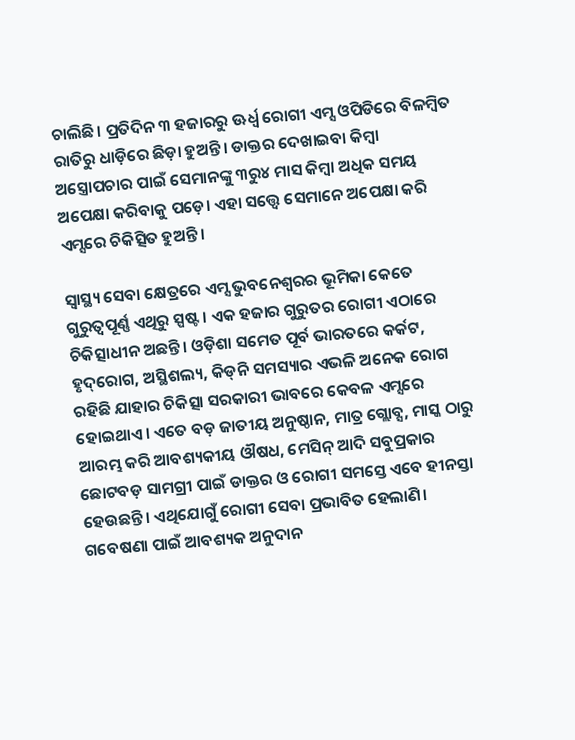ଚାଲିଛି। ପ୍ରତିଦିନ ୩ ହଜାରରୁ ଊର୍ଧ୍ବ ରୋଗୀ ଏମ୍ସ ଓପିଡିରେ ବିଳମ୍ବିତ ରାତିରୁ ଧାଡ଼ିରେ ଛିଡ଼ା ହୁଅନ୍ତି। ଡାକ୍ତର ଦେଖାଇବା କିମ୍ବା ଅସ୍ତ୍ରୋପଚାର ପାଇଁ ସେମାନଙ୍କୁ ୩ରୁ୪ ମାସ କିମ୍ବା ଅଧିକ ସମୟ ଅପେକ୍ଷା କରିବାକୁ ପଡ଼େ। ଏହା ସତ୍ତ୍ବେ ସେମାନେ ଅପେକ୍ଷା କରି ଏମ୍ସରେ ଚିକିତ୍ସିତ ହୁଅନ୍ତି।

ସ୍ବାସ୍ଥ୍ୟ ସେବା କ୍ଷେତ୍ରରେ ଏମ୍ସ ଭୁବନେଶ୍ବରର ଭୂମିକା କେତେ ଗୁରୁତ୍ବପୂର୍ଣ୍ଣ ଏଥିରୁ ସ୍ପଷ୍ଟ। ଏକ ହଜାର ଗୁରୁତର ରୋଗୀ ଏଠାରେ ଚିକିତ୍ସାଧୀନ ଅଛନ୍ତି। ଓଡ଼ିଶା ସମେତ ପୂର୍ବ ଭାରତରେ କର୍କଟ, ହୃଦ୍‌ରୋଗ, ଅସ୍ଥିଶଲ୍ୟ, କିଡ୍‌ନି ସମସ୍ୟାର ଏଭଳି ଅନେକ ରୋଗ ରହିଛି ଯାହାର ଚିକିତ୍ସା ସରକାରୀ ଭାବରେ କେବଳ ଏମ୍ସରେ ହୋଇଥାଏ। ଏତେ ବଡ଼ ଜାତୀୟ ଅନୁଷ୍ଠାନ, ମାତ୍ର ଗ୍ଲୋବ୍ସ, ମାସ୍କ ଠାରୁ ଆରମ୍ଭ କରି ଆବଶ୍ୟକୀୟ ଔଷଧ, ମେସିନ୍‌ ଆଦି ସବୁପ୍ରକାର ଛୋଟବଡ଼ ସାମଗ୍ରୀ ପାଇଁ ଡାକ୍ତର ଓ ରୋଗୀ ସମସ୍ତେ ଏବେ ହୀନସ୍ତା ହେଉଛନ୍ତି। ଏଥିଯୋଗୁଁ ରୋଗୀ ସେବା ପ୍ରଭାବିତ ହେଲାଣି। ଗବେଷଣା ପାଇଁ ଆବଶ୍ୟକ ଅନୁଦାନ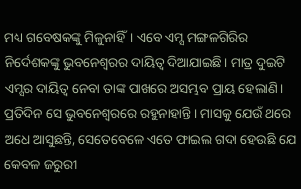ମଧ୍ୟ ଗବେଷକଙ୍କୁ ମିଳୁନାହିଁ। ଏବେ ଏମ୍ସ ମଙ୍ଗଳଗିରିର ନିର୍ଦେଶକଙ୍କୁ ଭୁବନେଶ୍ବରର ଦାୟିତ୍ବ ଦିଆଯାଇଛି। ମାତ୍ର ଦୁଇଟି ଏମ୍ସର ଦାୟିତ୍ବ ନେବା ତାଙ୍କ ପାଖରେ ଅସମ୍ଭବ ପ୍ରାୟ ହେଲାଣି। ପ୍ରତିଦିନ ସେ ଭୁବନେଶ୍ବରରେ ରହୁନାହାନ୍ତି। ମାସକୁ ଯେଉଁ ଥରେ ଅଧେ ଆସୁଛନ୍ତି, ସେତେବେଳେ ଏତେ ଫାଇଲ ଗଦା ହେଉଛି ଯେ କେବଳ ଜରୁରୀ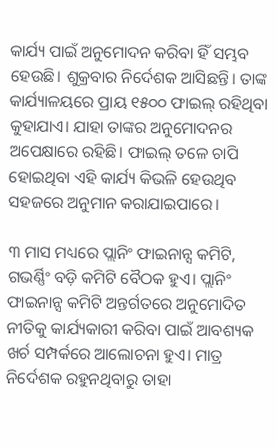କାର୍ଯ୍ୟ ପାଇଁ ଅନୁମୋଦନ କରିବା ହିଁ ସମ୍ଭବ ହେଉଛି। ଶୁକ୍ରବାର ନିର୍ଦେଶକ ଆସିଛନ୍ତି। ତାଙ୍କ କାର୍ଯ୍ୟାଳୟରେ ପ୍ରାୟ ୧୫୦୦ ଫାଇଲ୍‌ ରହିଥିବା କୁହାଯାଏ। ଯାହା ତାଙ୍କର ଅନୁମୋଦନର ଅପେକ୍ଷାରେ ରହିଛି। ଫାଇଲ୍‌ ତଳେ ଚାପି ହୋଇଥିବା ଏହି କାର୍ଯ୍ୟ କିଭଳି ହେଉଥିବ ସହଜରେ ଅନୁମାନ କରାଯାଇପାରେ।

୩ ମାସ ମଧ୍ୟରେ ପ୍ଲାନିଂ ଫାଇନାନ୍ସ କମିଟି, ଗଭର୍ଣ୍ଣିଂ ବଡ଼ି କମିଟି ବୈଠକ ହୁଏ। ପ୍ଲାନିଂ ଫାଇନାନ୍ସ କମିଟି ଅନ୍ତର୍ଗତରେ ଅନୁମୋଦିତ ନୀତିକୁ କାର୍ଯ୍ୟକାରୀ କରିବା ପାଇଁ ଆବଶ୍ୟକ ଖର୍ଚ ସମ୍ପର୍କରେ ଆଲୋଚନା ହୁଏ। ମାତ୍ର ନିର୍ଦେଶକ ରହୁନଥିବାରୁ ତାହା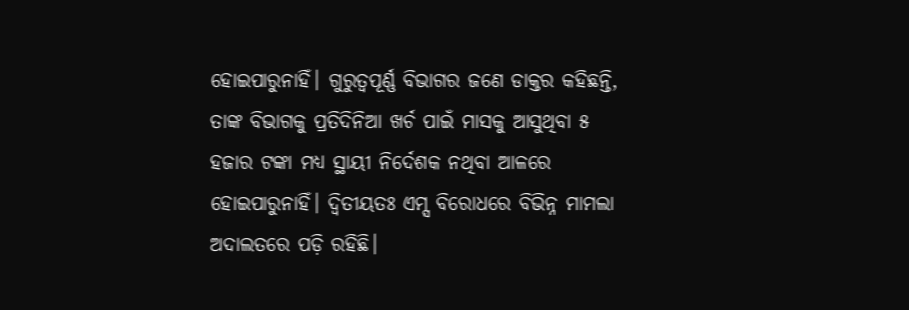ହୋଇପାରୁନାହିଁ। ଗୁରୁତ୍ବପୂର୍ଣ୍ଣ ବିଭାଗର ଜଣେ ଡାକ୍ତର କହିଛନ୍ତି, ତାଙ୍କ ବିଭାଗକୁ ପ୍ରତିଦିନିଆ ଖର୍ଚ ପାଇଁ ମାସକୁ ଆସୁଥିବା ୫ ହଜାର ଟଙ୍କା ମଧ୍ୟ ସ୍ଥାୟୀ ନିର୍ଦେଶକ ନଥିବା ଆଳରେ ହୋଇପାରୁନାହିଁ। ଦ୍ବିତୀୟତଃ ଏମ୍ସ ବିରୋଧରେ ବିଭିନ୍ନ ମାମଲା ଅଦାଲତରେ ପଡ଼ି ରହିଛି।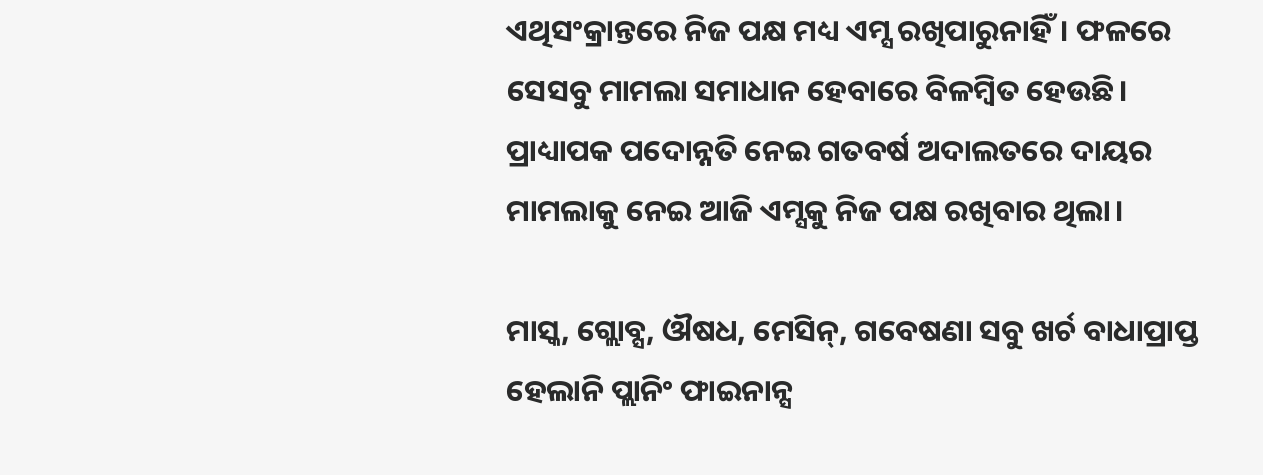ଏଥିସଂକ୍ରାନ୍ତରେ ନିଜ ପକ୍ଷ ମଧ୍ୟ ଏମ୍ସ ରଖିପାରୁନାହିଁ। ଫଳରେ ସେସବୁ ମାମଲା ସମାଧାନ ହେବାରେ ବିଳମ୍ବିତ ହେଉଛି। ପ୍ରାଧ୍ୟାପକ ପଦୋନ୍ନତି ନେଇ ଗତବର୍ଷ ଅଦାଲତରେ ଦାୟର ମାମଲାକୁ ନେଇ ଆଜି ଏମ୍ସକୁ ନିଜ ପକ୍ଷ ରଖିବାର ଥିଲା।

ମାସ୍କ, ଗ୍ଲୋବ୍ସ, ଔଷଧ, ମେସିନ୍‌, ଗବେଷଣା ସବୁ ଖର୍ଚ ବାଧାପ୍ରାପ୍ତ
ହେଲାନି ପ୍ଲାନିଂ ଫାଇନାନ୍ସ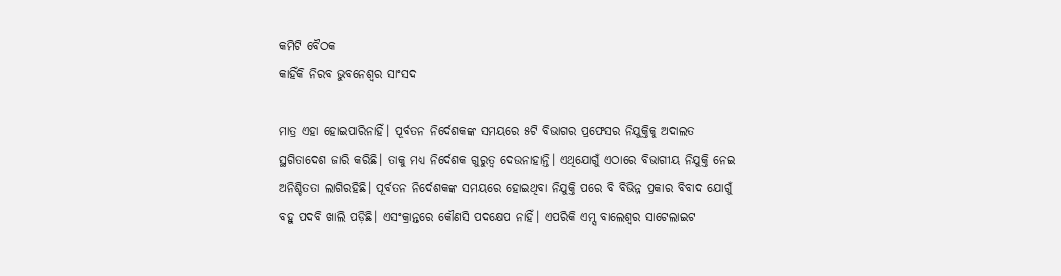କମିଟି ବୈଠକ
କାହିଁକି ନିରବ ଭୁବନେଶ୍ବର ସାଂସଦ

ମାତ୍ର ଏହା ହୋଇପାରିନାହିଁ। ପୂର୍ବତନ ନିର୍ଦେଶକଙ୍କ ସମୟରେ ୫ଟି ବିଭାଗର ପ୍ରଫେସର ନିଯୁକ୍ତିକୁ ଅଦାଲତ ସ୍ଥଗିତାଦେଶ ଜାରି କରିଛି। ତାକୁ ମଧ୍ୟ ନିର୍ଦେଶକ ଗୁରୁତ୍ବ ଦେଉନାହାନ୍ତି। ଏଥିଯୋଗୁଁ ଏଠାରେ ବିଭାଗୀୟ ନିଯୁକ୍ତି ନେଇ ଅନିଶ୍ଚିତତା ଲାଗିରହିଛି। ପୂର୍ବତନ ନିର୍ଦେଶକଙ୍କ ସମୟରେ ହୋଇଥିବା ନିଯୁକ୍ତି ପରେ ବି ବିଭିନ୍ନ ପ୍ରକାର ବିବାଦ ଯୋଗୁଁ ବହୁ ପଦବି ଖାଲି ପଡ଼ିଛି। ଏସଂକ୍ରାନ୍ତରେ କୌଣସି ପଦକ୍ଷେପ ନାହିଁ। ଏପରିକି ଏମ୍ସ ବାଲେଶ୍ବର ସାଟେଲାଇଟ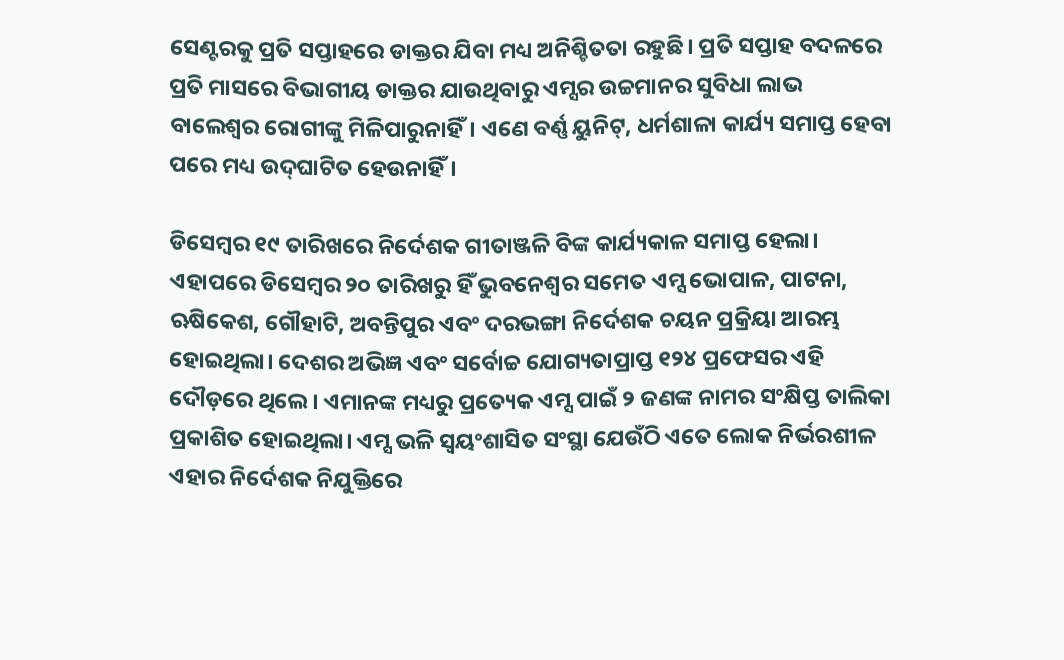ସେଣ୍ଟରକୁ ପ୍ରତି ସପ୍ତାହରେ ଡାକ୍ତର ଯିବା ମଧ୍ୟ ଅନିଶ୍ଚିତତା ରହୁଛି। ପ୍ରତି ସପ୍ତାହ ବଦଳରେ ପ୍ରତି ମାସରେ ବିଭାଗୀୟ ଡାକ୍ତର ଯାଉଥିବାରୁ ଏମ୍ସର ଉଚ୍ଚମାନର ସୁବିଧା ଲାଭ ବାଲେଶ୍ବର ରୋଗୀଙ୍କୁ ମିଳିପାରୁନାହିଁ। ଏଣେ ବର୍ଣ୍ଣ ୟୁନିଟ୍‌, ଧର୍ମଶାଳା କାର୍ଯ୍ୟ ସମାପ୍ତ ହେବା ପରେ ମଧ୍ୟ ଉଦ୍‌ଘାଟିତ ହେଉନାହିଁ।

ଡିସେମ୍ବର ୧୯ ତାରିଖରେ ନିର୍ଦେଶକ ଗୀତାଞ୍ଜଳି ବିଙ୍କ କାର୍ଯ୍ୟକାଳ ସମାପ୍ତ ହେଲା। ଏହାପରେ ଡିସେମ୍ବର ୨୦ ତାରିଖରୁ ହିଁ ଭୁବନେଶ୍ବର ସମେତ ଏମ୍ସ ଭୋପାଳ, ପାଟନା, ଋଷିକେଶ, ଗୌହାଟି, ଅବନ୍ତିପୁର ଏବଂ ଦରଭଙ୍ଗା ନିର୍ଦେଶକ ଚୟନ ପ୍ରକ୍ରିୟା ଆରମ୍ଭ ହୋଇଥିଲା। ଦେଶର ଅଭିଜ୍ଞ ଏବଂ ସର୍ବୋଚ୍ଚ ଯୋଗ୍ୟତାପ୍ରାପ୍ତ ୧୨୪ ପ୍ରଫେସର ଏହି ଦୌଡ଼ରେ ଥିଲେ। ଏମାନଙ୍କ ମଧ୍ୟରୁ ପ୍ରତ୍ୟେକ ଏମ୍ସ ପାଇଁ ୨ ଜଣଙ୍କ ନାମର ସଂକ୍ଷିପ୍ତ ତାଲିକା ପ୍ରକାଶିତ ହୋଇଥିଲା। ଏମ୍ସ ଭଳି ସ୍ବୟଂଶାସିତ ସଂସ୍ଥା ଯେଉଁଠି ଏତେ ଲୋକ ନିର୍ଭରଶୀଳ ଏହାର ନିର୍ଦେଶକ ନିଯୁକ୍ତିରେ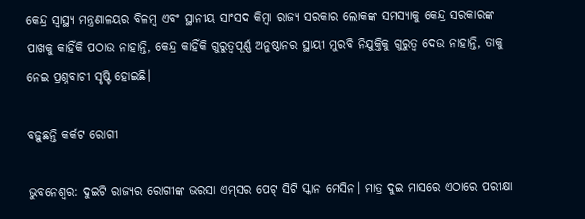କେନ୍ଦ୍ର ସ୍ବାସ୍ଥ୍ୟ ମନ୍ତ୍ରଣାଳୟର ବିଳମ୍ବ ଏବଂ ସ୍ଥାନୀୟ ସାଂସଦ କିମ୍ବା ରାଜ୍ୟ ସରକାର ଲୋକଙ୍କ ସମସ୍ୟାକୁ କେନ୍ଦ୍ର ସରକାରଙ୍କ ପାଖକୁ କାହିଁକି ପଠାଉ ନାହାନ୍ତି, କେନ୍ଦ୍ର କାହିଁକି ଗୁରୁତ୍ବପୂର୍ଣ୍ଣ ଅନୁଷ୍ଠାନର ସ୍ଥାୟୀ ମୁରବି ନିଯୁକ୍ତିକୁ ଗୁରୁତ୍ବ ଦେଉ ନାହାନ୍ତି, ତାକୁ ନେଇ ପ୍ରଶ୍ନବାଚୀ ସୃଷ୍ଟି ହୋଇଛି।

ବଢ଼ୁଛନ୍ତି କର୍କଟ ରୋଗୀ

ଭୁବନେଶ୍ବର: ଦୁଇଟି ରାଜ୍ୟର ରୋଗୀଙ୍କ ଭରସା ଏମ୍‌ସର ପେଟ୍ ସିଟି ସ୍କାନ ମେସିନ। ମାତ୍ର ଦୁଇ ମାସରେ ଏଠାରେ ପରୀକ୍ଷା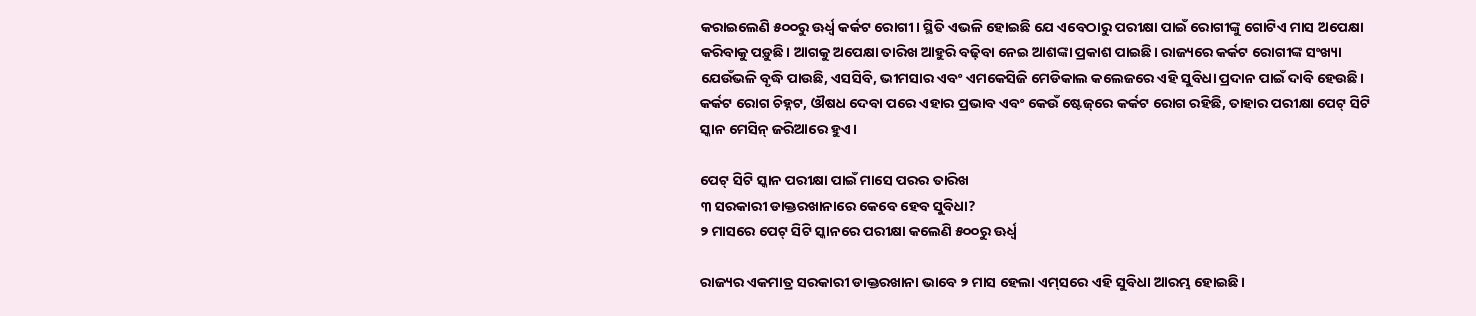କରାଇଲେଣି ୫୦୦ରୁ ଊର୍ଧ୍ବ କର୍କଟ ରୋଗୀ। ସ୍ଥିତି ଏଭଳି ହୋଇଛି ଯେ ଏବେଠାରୁ ପରୀକ୍ଷା ପାଇଁ ରୋଗୀଙ୍କୁ ଗୋଟିଏ ମାସ ଅପେକ୍ଷା କରିବାକୁ ପଡ଼ୁଛି। ଆଗକୁ ଅପେକ୍ଷା ତାରିଖ ଆହୁରି ବଢ଼ିବା ନେଇ ଆଶଙ୍କା ପ୍ରକାଶ ପାଇଛି। ରାଜ୍ୟରେ କର୍କଟ ରୋଗୀଙ୍କ ସଂଖ୍ୟା ଯେଉଁଭଳି ବୃଦ୍ଧି ପାଉଛି, ଏସସିବି, ଭୀମସାର ଏବଂ ଏମକେସିଜି ମେଡିକାଲ କଲେଜରେ ଏହି ସୁବିଧା ପ୍ରଦାନ ପାଇଁ ଦାବି ହେଉଛି। କର୍କଟ ରୋଗ ଚିହ୍ନଟ, ଔଷଧ ଦେବା ପରେ ଏହାର ପ୍ରଭାବ ଏବଂ କେଉଁ ଷ୍ଟେଜ୍‌ରେ କର୍କଟ ରୋଗ ରହିଛି, ତାହାର ପରୀକ୍ଷା ପେଟ୍ ସିଟି ସ୍କାନ ମେସିନ୍‌ ଜରିଆରେ ହୁଏ।

ପେଟ୍ ସିଟି ସ୍କାନ ପରୀକ୍ଷା ପାଇଁ ମାସେ ପରର ତାରିଖ
୩ ସରକାରୀ ଡାକ୍ତରଖାନାରେ କେବେ ହେବ ସୁବିଧା?
୨ ମାସରେ ପେଟ୍ ସିଟି ସ୍କାନରେ ପରୀକ୍ଷା କଲେଣି ୫୦୦ରୁ ଊର୍ଧ୍ବ

ରାଜ୍ୟର ଏକମାତ୍ର ସରକାରୀ ଡାକ୍ତରଖାନା ଭାବେ ୨ ମାସ ହେଲା ଏମ୍‌ସରେ ଏହି ସୁବିଧା ଆରମ୍ଭ ହୋଇଛି।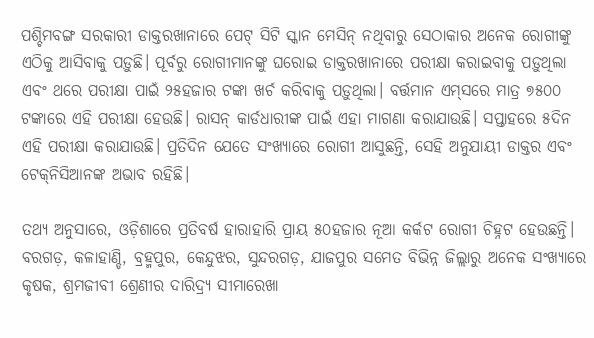ପଶ୍ଚିମବଙ୍ଗ ସରକାରୀ ଡାକ୍ତରଖାନାରେ ପେଟ୍ ସିଟି ସ୍କାନ ମେସିନ୍‌ ନଥିବାରୁ ସେଠାକାର ଅନେକ ରୋଗୀଙ୍କୁ ଏଠିକୁ ଆସିବାକୁ ପଡ଼ୁଛି। ପୂର୍ବରୁ ରୋଗୀମାନଙ୍କୁ ଘରୋଇ ଡାକ୍ତରଖାନାରେ ପରୀକ୍ଷା କରାଇବାକୁ ପଡ଼ୁଥିଲା ଏବଂ ଥରେ ପରୀକ୍ଷା ପାଇଁ ୨୫ହଜାର ଟଙ୍କା ଖର୍ଚ କରିବାକୁ ପଡ଼ୁଥିଲା। ବର୍ତ୍ତମାନ ଏମ୍‌ସରେ ମାତ୍ର ୭୫୦୦ ଟଙ୍କାରେ ଏହି ପରୀକ୍ଷା ହେଉଛି। ରାସନ୍‌ କାର୍ଡଧାରୀଙ୍କ ପାଇଁ ଏହା ମାଗଣା କରାଯାଉଛି। ସପ୍ତାହରେ ୫ଦିନ ଏହି ପରୀକ୍ଷା କରାଯାଉଛି। ପ୍ରତିଦିନ ଯେତେ ସଂଖ୍ୟାରେ ରୋଗୀ ଆସୁଛନ୍ତି, ସେହି ଅନୁଯାୟୀ ଡାକ୍ତର ଏବଂ ଟେକ୍‌ନିସିଆନଙ୍କ ଅଭାବ ରହିଛି।

ତଥ୍ୟ ଅନୁସାରେ, ଓଡ଼ିଶାରେ ପ୍ରତିବର୍ଷ ହାରାହାରି ପ୍ରାୟ ୫୦ହଜାର ନୂଆ କର୍କଟ ରୋଗୀ ଚିହ୍ନଟ ହେଉଛନ୍ତି। ବରଗଡ଼, କଳାହାଣ୍ଡି, ବ୍ରହ୍ମପୁର, କେନ୍ଦୁଝର, ସୁନ୍ଦରଗଡ଼, ଯାଜପୁର ସମେତ ବିଭିନ୍ନ ଜିଲ୍ଲାରୁ ଅନେକ ସଂଖ୍ୟାରେ କୃଷକ, ଶ୍ରମଜୀବୀ ଶ୍ରେଣୀର ଦାରିଦ୍ର୍ୟ ସୀମାରେଖା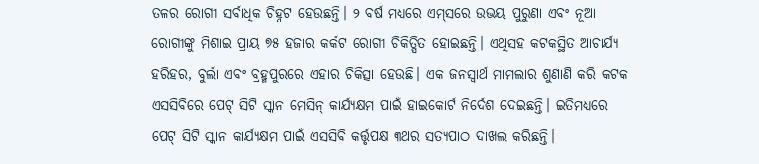ତଳର ରୋଗୀ ସର୍ବାଧିକ ଚିହ୍ନଟ ହେଉଛନ୍ତି। ୨ ବର୍ଷ ମଧ୍ୟରେ ଏମ୍‌ସରେ ଉଭୟ ପୁରୁଣା ଏବଂ ନୂଆ ରୋଗୀଙ୍କୁ ମିଶାଇ ପ୍ରାୟ ୭୫ ହଜାର କର୍କଟ ରୋଗୀ ଚିକିତ୍ସିତ ହୋଇଛନ୍ତି। ଏଥିସହ କଟକସ୍ଥିତ ଆଚାର୍ଯ୍ୟ ହରିହର, ବୁର୍ଲା ଏବଂ ବ୍ରହ୍ମପୁରରେ ଏହାର ଚିକିତ୍ସା ହେଉଛି। ଏକ ଜନସ୍ବାର୍ଥ ମାମଲାର ଶୁଣାଣି କରି କଟକ ଏସସିବିରେ ପେଟ୍‌ ସିଟି ସ୍କାନ ମେସିନ୍‌ କାର୍ଯ୍ୟକ୍ଷମ ପାଇଁ ହାଇକୋର୍ଟ ନିର୍ଦେଶ ଦେଇଛନ୍ତି। ଇତିମଧ୍ୟରେ ପେଟ୍ ସିଟି ସ୍କାନ କାର୍ଯ୍ୟକ୍ଷମ ପାଇଁ ଏସସିବି କର୍ତ୍ତୃପକ୍ଷ ୩ଥର ସତ୍ୟପାଠ ଦାଖଲ କରିଛନ୍ତି।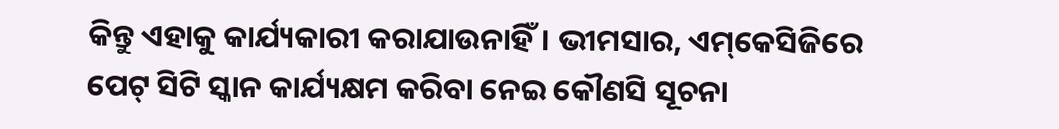କିନ୍ତୁ ଏହାକୁ କାର୍ଯ୍ୟକାରୀ କରାଯାଉନାହିଁ। ଭୀମସାର, ଏମ୍‌କେସିଜିରେ ପେଟ୍ ସିଟି ସ୍କାନ କାର୍ଯ୍ୟକ୍ଷମ କରିବା ନେଇ କୌଣସି ସୂଚନା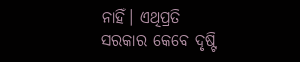ନାହିଁ। ଏଥିପ୍ରତି ସରକାର କେବେ ଦୃଷ୍ଟି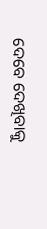ଦେବେ ଦେଖିବାକୁ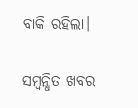ବାକି ରହିଲା।

ସମ୍ବନ୍ଧିତ ଖବର